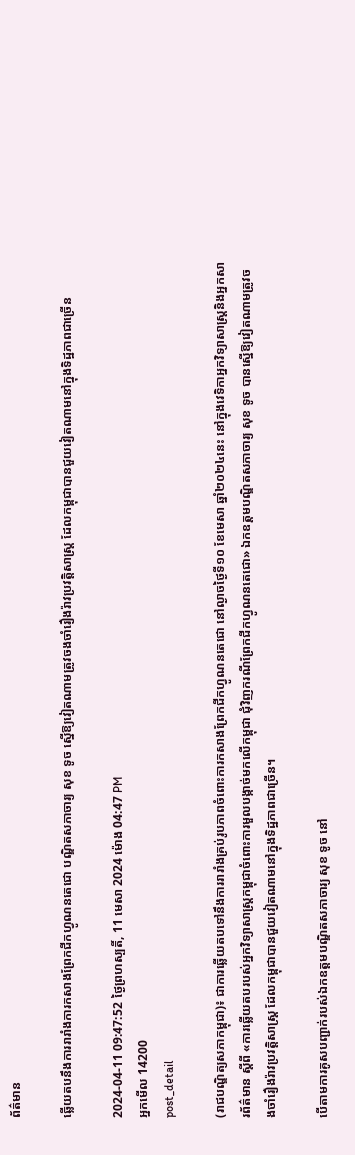ព័ត៌មាន

ឆ្លើយតបនឹងការរារាំងការកសាងព្រែកជីកហ្វូណនតេជោ បណ្ឌិតសភាចារ្យ សុខ ទូច ស្នើឱ្យវៀតណាមត្រូវចងចាំរឿងរ៉ាវប្រវត្តិសាស្ត្រ ដែលកម្ពុជាបានជួយវៀតណាមនៅក្នុងទិដ្ឋភាពជាច្រើន

2024-04-11 09:47:52 ថ្ងៃព្រហស្បតិ៍, 11 មេសា 2024 ម៉ោង 04:47 PM
អ្នកមើល 14200
post_detail

(រាជបណ្ឌិត្យសភាកម្ពុជា)៖ ជាការឆ្លើយតបទៅនឹងការរារាំងគ្រប់រូបភាពចំពោះការកសាងព្រែកជីកហ្វូណនតេជោ នៅល្ងាចថ្ងៃទី១០ ខែមេសា ឆ្នាំ២០២៤នេះ នៅក្នុងវេទិកាអ្នកវិទ្យាសាស្ត្រនិងអ្នកសារព័ត៌មាន ស្ដីពី «ការឆ្លើយតបរបស់អ្នកវិទ្យាសាស្ត្រកម្ពុជាចំពោះការមួលបង្កាច់មកលើកម្ពុជា ជុំវិញករណីព្រែកជីកហ្វូណនតេជោ» ឯកឧត្ដមបណ្ឌិតសភាចារ្យ សុខ ទូច បានស្នើឱ្យវៀតណាមត្រូវចងចាំរឿងរ៉ាវប្រវត្តិសាស្ត្រ ដែលកម្ពុជាបានជួយវៀតណាមនៅក្នុងទិដ្ឋភាពជាច្រើន។

បើតាមការគូសបញ្ជាក់របស់ឯកឧត្ដមបណ្ឌិតសភាចារ្យ សុខ ទូច នៅ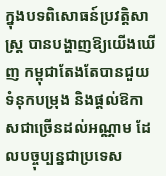ក្នុងបទពិសោធន៍ប្រវត្តិសាស្ត្រ បានបង្ហាញឱ្យយើងឃើញ កម្ពុជាតែងតែបានជួយទំនុកបម្រុង និងផ្ដល់ឱកាសជាច្រើនដល់អណ្ណាម ដែលបច្ចុប្បន្នជាប្រទេស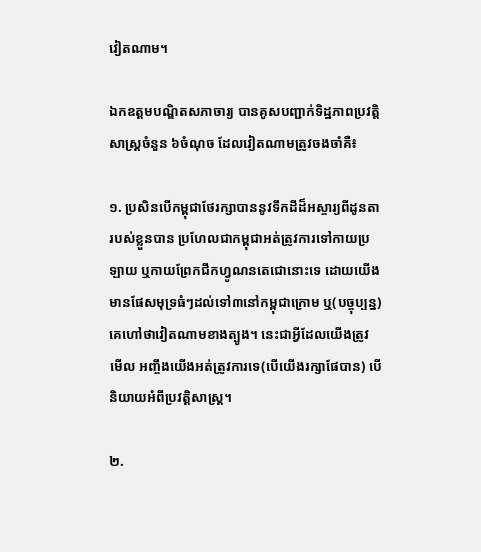វៀតណាម។

ឯកឧត្ដមបណ្ឌិតសភាចារ្យ បានគូសបញ្ជាក់ទិដ្ឋភាពប្រវត្តិសាស្ត្រចំនួន ៦ចំណុច ដែលវៀតណាមត្រូវចងចាំគឺ៖

១. ប្រសិនបើកម្ពុជាថែរក្សាបាននូវទឹកដីដ៏អស្ចារ្យពីដូនតារបស់ខ្លួនបាន ប្រហែលជាកម្ពុជាអត់ត្រូវការទៅកាយប្រឡាយ ឬកាយព្រែកជីកហ្វូណនតេជោនោះទេ ដោយយើងមានផែសមុទ្រធំៗដល់ទៅ៣នៅកម្ពុជាក្រោម ឬ(បច្ចុប្បន្ន)គេហៅថាវៀតណាមខាងត្បូង។ នេះជាអ្វីដែលយើងត្រូវមើល អញ្ចឹងយើងអត់ត្រូវការទេ(បើយើងរក្សាផែបាន) បើនិយាយអំពីប្រវត្តិសាស្ត្រ។

២.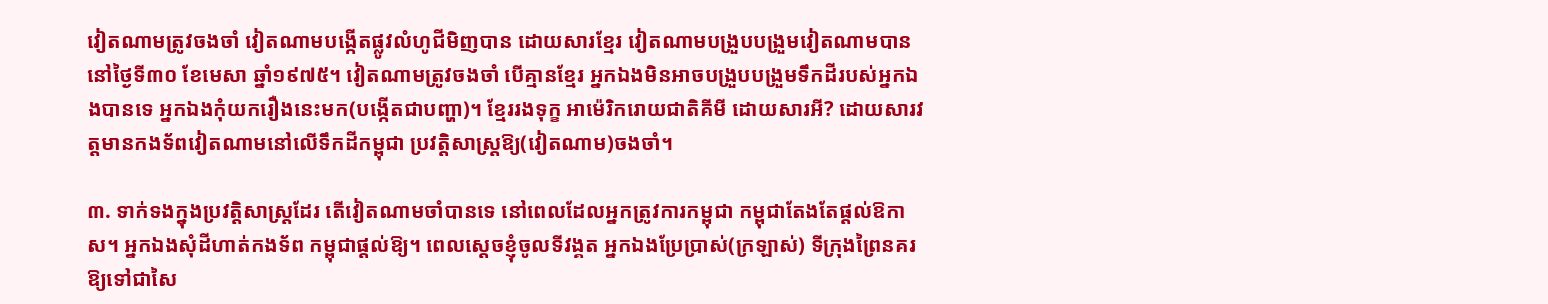វៀតណាមត្រូវចងចាំ វៀតណាមបង្កើតផ្លូវលំហូជីមិញបាន ដោយសារខ្មែរ វៀតណាមបង្រួបបង្រួមវៀតណាមបាននៅថ្ងៃទី៣០ ខែមេសា ឆ្នាំ១៩៧៥។ វៀតណាមត្រូវចងចាំ បើគ្មានខ្មែរ អ្នកឯងមិនអាចបង្រួបបង្រួមទឹកដីរបស់អ្នកឯងបានទេ អ្នកឯងកុំយករឿងនេះមក(បង្កើតជាបញ្ហា)។ ខ្មែររងទុក្ខ អាម៉េរិករោយជាតិគីមី ដោយសារអី? ដោយសារវត្តមានកងទ័ពវៀតណាមនៅលើទឹកដីកម្ពុជា ប្រវត្តិសាស្ត្រឱ្យ(វៀតណាម)ចងចាំ។

៣. ទាក់ទងក្នុងប្រវត្តិសាស្ត្រដែរ តើវៀតណាមចាំបានទេ នៅពេលដែលអ្នកត្រូវការកម្ពុជា កម្ពុជាតែងតែផ្ដល់ឱកាស។ អ្នកឯងសុំដីហាត់កងទ័ព កម្ពុជាផ្ដល់ឱ្យ។ ពេលស្ដេចខ្ញុំចូលទីវង្គត អ្នកឯងប្រែប្រាស់(ក្រឡាស់) ទីក្រុងព្រៃនគរ ឱ្យទៅជាសៃ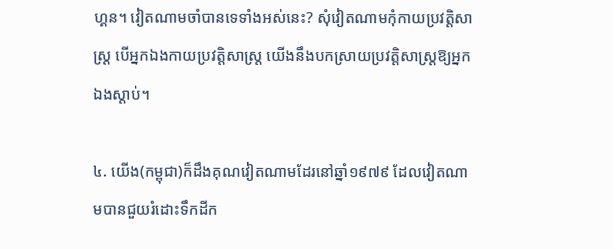ហ្គន។ វៀតណាមចាំបានទេទាំងអស់នេះ? សុំវៀតណាមកុំកាយប្រវត្តិសាស្ត្រ បើអ្នកឯងកាយប្រវត្តិសាស្ត្រ យើងនឹងបកស្រាយប្រវត្តិសាស្ត្រឱ្យអ្នកឯងស្ដាប់។

៤. យើង(កម្ពុជា)ក៏ដឹងគុណវៀតណាមដែរនៅឆ្នាំ១៩៧៩ ដែលវៀតណាមបានជួយរំដោះទឹកដីក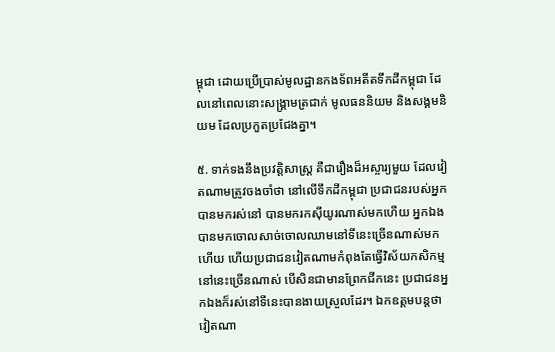ម្ពុជា ដោយប្រើប្រាស់មូលដ្ឋានកងទ័ពអតីតទឹកដីកម្ពុជា ដែលនៅពេលនោះសង្គ្រាមត្រជាក់ មូលធននិយម និងសង្គមនិយម ដែលប្រកួតប្រជែងគ្នា។

៥. ទាក់ទងនឹងប្រវត្តិសាស្ត្រ គឺជារឿងដ៏អស្ចារ្យមួយ ដែលវៀតណាមត្រូវចងចាំថា នៅលើទឹកដីកម្ពុជា ប្រជាជនរបស់អ្នកបានមករស់នៅ បានមករកស៊ីយូរណាស់មកហើយ អ្នកឯងបានមកចោលសាច់ចោលឈាមនៅទីនេះច្រើនណាស់មកហើយ ហើយប្រជាជនវៀតណាមកំពុងតែធ្វើវិស័យកសិកម្មនៅនេះច្រើនណាស់ បើសិនជាមានព្រែកជីកនេះ ប្រជាជនអ្នកឯងក៏រស់នៅទីនេះបានងាយស្រួលដែរ។ ឯកឧត្ដមបន្តថា វៀតណា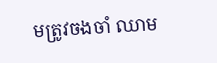មត្រូវចងចាំ ឈាម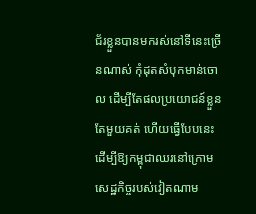ជ័រខ្លួនបានមករស់នៅទីនេះច្រើនណាស់ កុំដុតសំបុកមាន់ចោល ដើម្បីតែផលប្រយោជន៍ខ្លួនតែមួយគត់ ហើយធ្វើបែបនេះដើម្បីឱ្យកម្ពុជាឈរនៅក្រោមសេដ្ឋកិច្ចរបស់វៀតណាម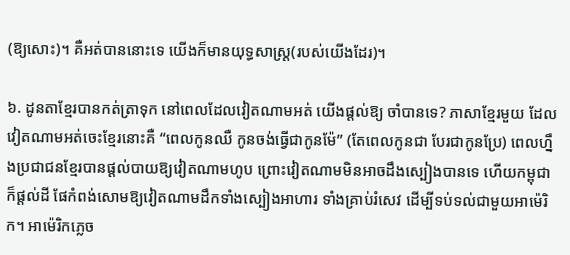(ឱ្យសោះ)។ គឺអត់បាននោះទេ យើងក៏មានយុទ្ធសាស្ត្រ(របស់យើងដែរ)។

៦. ដូនតាខ្មែរបានកត់ត្រាទុក នៅពេលដែលវៀតណាមអត់ យើងផ្ដល់ឱ្យ ចាំបានទេ? ភាសាខ្មែរមួយ ដែលវៀតណាមអត់ចេះខ្មែរនោះគឺ “ពេលកូនឈឺ កូនចង់ធ្វើជាកូនម៉ែ” (តែពេលកូនជា បែរជាកូនប្រែ) ពេលហ្នឹងប្រជាជនខ្មែរបានផ្ដល់បាយឱ្យវៀតណាមហូប ព្រោះវៀតណាមមិនអាចដឹងស្បៀងបានទេ ហើយកម្ពុជាក៏ផ្ដល់ដី ផែកំពង់សោមឱ្យវៀតណាមដឹកទាំងស្បៀងអាហារ ទាំងគ្រាប់រំសេវ ដើម្បីទប់ទល់ជាមួយអាម៉េរិក។ អាម៉េរិកភ្លេច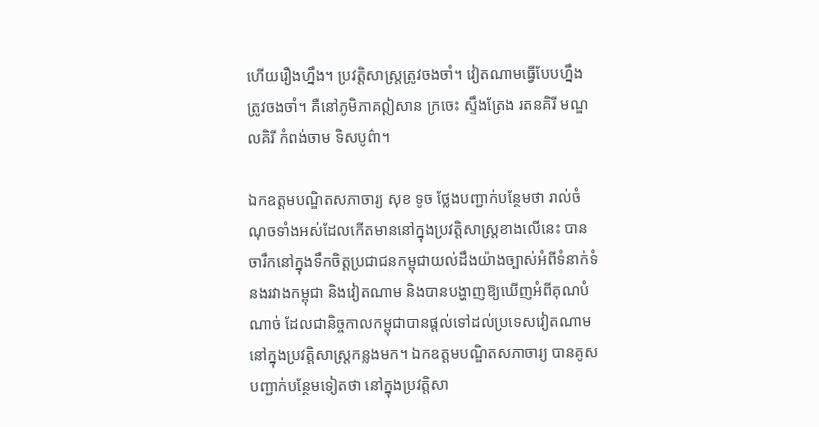ហើយរឿងហ្នឹង។ ប្រវត្តិសាស្ត្រត្រូវចងចាំ។ វៀតណាមធ្វើបែបហ្នឹង ត្រូវចងចាំ។ គឺនៅភូមិភាគឦសាន ក្រចេះ ស្ទឹងត្រែង រតនគិរី មណ្ឌលគិរី កំពង់ចាម ទិសបូព៌ា។

ឯកឧត្ដមបណ្ឌិតសភាចារ្យ សុខ ទូច ថ្លែងបញ្ជាក់បន្ថែមថា រាល់ចំណុចទាំងអស់ដែលកើតមាននៅក្នុងប្រវត្តិសាស្ត្រខាងលើនេះ បានចារឹកនៅក្នុងទឹកចិត្តប្រជាជនកម្ពុជាយល់ដឹងយ៉ាងច្បាស់អំពីទំនាក់ទំនងរវាងកម្ពុជា និងវៀតណាម និងបានបង្ហាញឱ្យឃើញអំពីគុណបំណាច់ ដែលជានិច្ចកាលកម្ពុជាបានផ្ដល់ទៅដល់ប្រទេសវៀតណាមនៅក្នុងប្រវត្តិសាស្ត្រកន្លងមក។ ឯកឧត្ដមបណ្ឌិតសភាចារ្យ បានគូសបញ្ជាក់បន្ថែមទៀតថា នៅក្នុងប្រវត្តិសា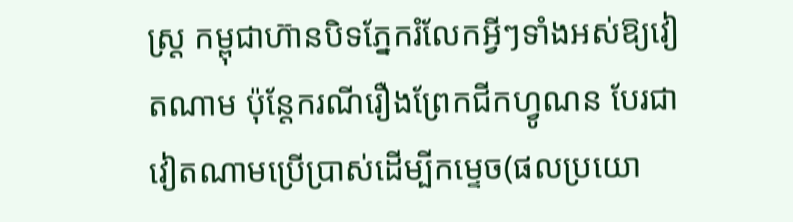ស្ត្រ កម្ពុជាហ៊ានបិទភ្នែករំលែកអ្វីៗទាំងអស់ឱ្យវៀតណាម ប៉ុន្តែករណីរឿងព្រែកជីកហ្វូណន បែរជាវៀតណាមប្រើប្រាស់ដើម្បីកម្ទេច(ផលប្រយោ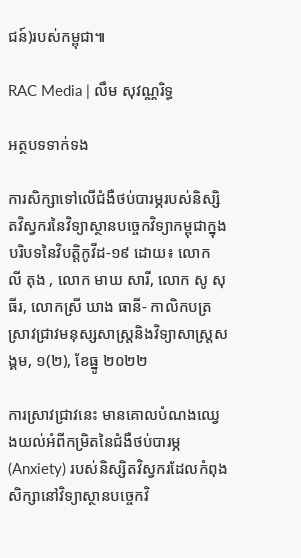ជន៍)របស់កម្ពុជា៕

RAC Media | លឹម សុវណ្ណរិទ្ធ

អត្ថបទទាក់ទង

ការសិក្សាទៅលើជំងឺថប់បារម្ភរបស់និស្សិតវិស្វករនៃវិទ្យាស្ថានបច្ចេកវិទ្យាកម្ពុជាក្នុងបរិបទនៃវិបត្តិកូវីដ-១៩ ដោយ៖ លោក លី តុង , លោក មាឃ សារី, លោក សូ សុធីរ, លោកស្រី ឃាង ធានី- កាលិកបត្រស្រាវជ្រាវមនុស្សសាស្រ្តនិងវិទ្យាសាស្រ្តសង្គម, ១(២), ខែធ្នូ ២០២២

ការស្រាវជ្រាវនេះ មានគោលបំណងឈ្វេងយល់អំពីកម្រិតនៃជំងឺថប់បារម្ភ (Anxiety) របស់និស្សិតវិស្វករដែលកំពុងសិក្សានៅវិទ្យាស្ថានបច្ចេកវិ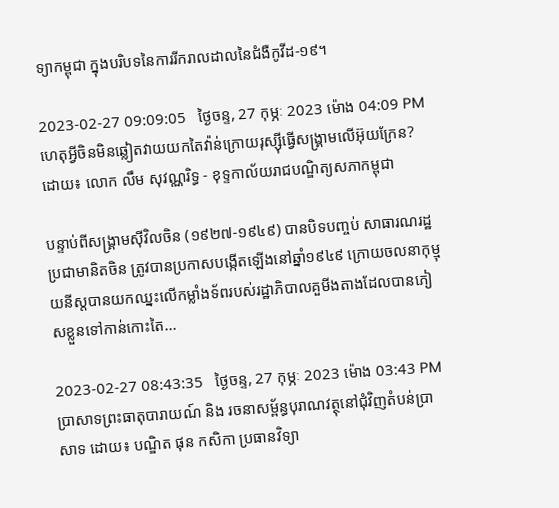ទ្យាកម្ពុជា ក្នុងបរិបទនៃការរីករាលដាលនៃជំងឺកូវីដ-១៩។

2023-02-27 09:09:05   ថ្ងៃចន្ទ, 27 កុម្ភៈ 2023 ម៉ោង 04:09 PM
ហេតុអ្វីចិនមិនឆ្លៀតវាយយកតៃវ៉ាន់ក្រោយរុស្ស៊ីធ្វើសង្គ្រាមលើអ៊ុយក្រែន? ដោយ៖ លោក លឹម សុវណ្ណរិទ្ធ - ខុទ្ទកាល័យរាជបណ្ឌិត្យសភាកម្ពុជា

បន្ទាប់ពីសង្គ្រាមស៊ីវិលចិន (១៩២៧-១៩៤៩) បានបិទបញ្ចប់ សាធារណរដ្ឋប្រជាមានិតចិន ត្រូវបានប្រកាសបង្កើតឡើងនៅឆ្នាំ១៩៤៩ ក្រោយចលនាកុម្មុយនីស្តបានយកឈ្នះលើកម្លាំងទ័ពរបស់រដ្ឋាភិបាលគួមីងតាងដែលបានភៀសខ្លួនទៅកាន់កោះតៃ...

2023-02-27 08:43:35   ថ្ងៃចន្ទ, 27 កុម្ភៈ 2023 ម៉ោង 03:43 PM
ប្រាសាទព្រះធាតុបារាយណ៍ និង រចនាសម្ព័ន្ធបុរាណវត្ថុនៅជុំវិញតំបន់ប្រាសាទ ដោយ៖ បណ្ឌិត ផុន កសិកា ប្រធានវិទ្យា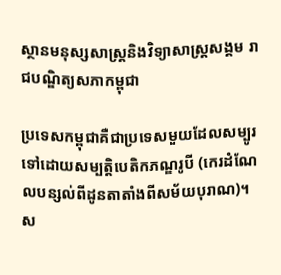ស្ថានមនុស្សសាស្ត្រនិងវិទ្យាសាស្ត្រសង្គម រាជបណ្ឌិត្យសភាកម្ពុជា

ប្រទេសកម្ពុជាគឺជាប្រទេសមួយដែលសម្បូរទៅដោយសម្បត្តិបេតិកភណ្ឌរូបី (កេរដំណែលបន្សល់ពីដូនតាតាំងពីសម័យបុរាណ)។ ស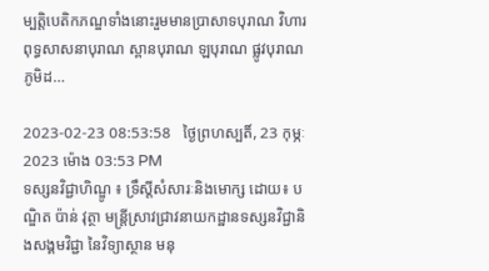ម្បត្តិបេតិកភណ្ឌទាំងនោះរួមមានប្រាសាទបុរាណ វិហារពុទ្ធសាសនាបុរាណ ស្ពានបុរាណ ឡបុរាណ ផ្លូវបុរាណ ភូមិដ...

2023-02-23 08:53:58   ថ្ងៃព្រហស្បតិ៍, 23 កុម្ភៈ 2023 ម៉ោង 03:53 PM
ទស្សនវិជ្ជាហិណ្ឌូ ៖ ទ្រឹស្តីសំសារៈនិងមោក្ស ដោយ៖ បណ្ឌិត ប៉ាន់ វុត្ថា មន្ត្រីស្រាវជ្រាវនាយកដ្ឋានទស្សនវិជ្ជានិងសង្គមវិជ្ជា នៃវិទ្យាស្ថាន មនុ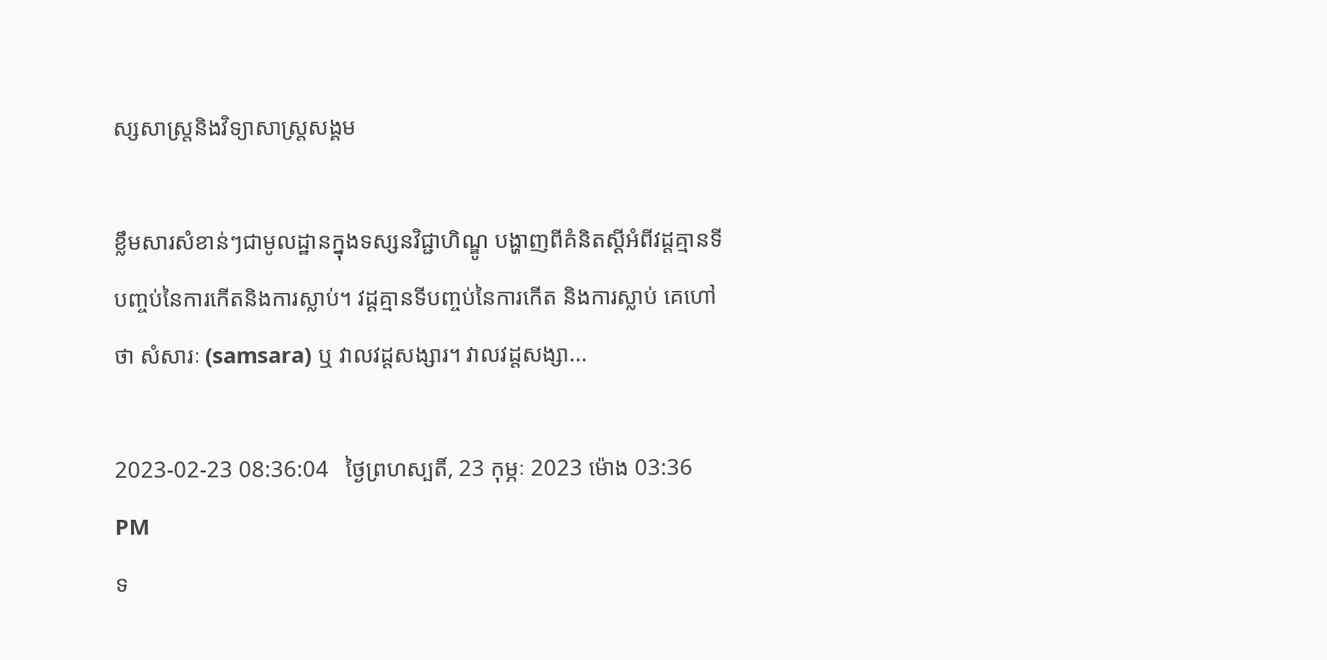ស្សសាស្ត្រនិងវិទ្យាសាស្ត្រសង្គម

ខ្លឹមសារសំខាន់ៗជាមូលដ្ឋានក្នុងទស្សនវិជ្ជាហិណ្ឌូ បង្ហាញពីគំនិតស្តីអំពីវដ្តគ្មានទីបញ្ចប់នៃការកើតនិងការស្លាប់។ វដ្តគ្មានទីបញ្ចប់នៃការកើត និងការស្លាប់ គេហៅថា សំសារៈ (samsara) ឬ វាលវដ្តសង្សារ។ វាលវដ្តសង្សា...

2023-02-23 08:36:04   ថ្ងៃព្រហស្បតិ៍, 23 កុម្ភៈ 2023 ម៉ោង 03:36 PM
ទ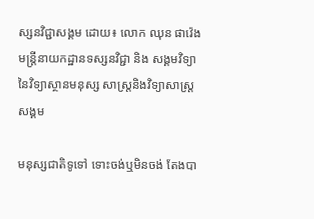ស្សនវិជ្ជាសង្គម ដោយ៖ លោក ឈុន ផាវ៉េង មន្ត្រីនាយកដ្ឋានទស្សនវិជ្ជា និង សង្គមវិទ្យា នៃវិទ្យាស្ថានមនុស្ស សាស្ត្រនិងវិទ្យាសាស្រ្តសង្គម

មនុស្សជាតិទូទៅ ទោះចង់ឬមិនចង់ តែងបា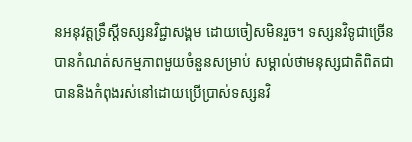នអនុវត្តទ្រឹស្តីទស្សនវិជ្ជាសង្គម ដោយចៀសមិនរួច។ ទស្សនវិទូជាច្រើនបានកំណត់សកម្មភាពមួយចំនួនសម្រាប់ សម្គាល់ថាមនុស្សជាតិពិតជាបាននិងកំពុងរស់នៅដោយប្រើប្រាស់ទស្សនវិ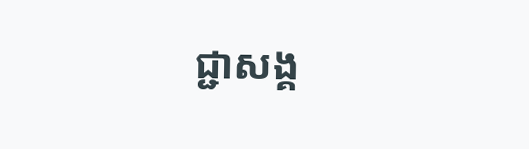ជ្ជាសង្គ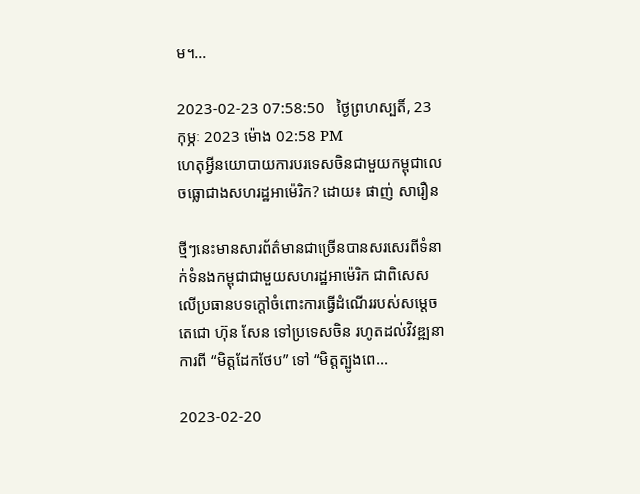ម។...

2023-02-23 07:58:50   ថ្ងៃព្រហស្បតិ៍, 23 កុម្ភៈ 2023 ម៉ោង 02:58 PM
ហេតុអ្វីនយោបាយការបរទេសចិនជាមួយកម្ពុជាលេចធ្លោជាងសហរដ្ឋអាម៉េរិក? ដោយ៖ ផាញ់ សារឿន

ថ្មីៗនេះមានសារព័ត៌មានជាច្រើនបានសរសេរពីទំនាក់ទំនងកម្ពុជាជាមួយសហរដ្ឋអាម៉េរិក ជាពិសេសលើប្រធានបទក្ដៅចំពោះការធ្វើដំណើររបស់សម្ដេចតេជោ ហ៊ុន សែន ទៅប្រទេសចិន រហូតដល់វិវឌ្ឍនាការពី “មិត្តដែកថែប” ទៅ “មិត្តត្បូងពេ...

2023-02-20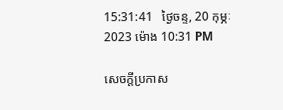15:31:41   ថ្ងៃចន្ទ, 20 កុម្ភៈ 2023 ម៉ោង 10:31 PM

សេចក្តីប្រកាស